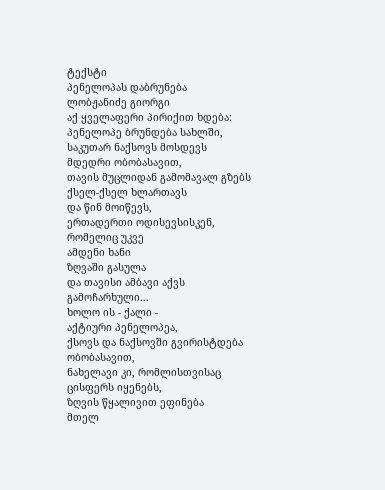ტექსტი
პენელოპას დაბრუნება
ლობჟანიძე გიორგი
აქ ყველაფერი პირიქით ხდება:
პენელოპე ბრუნდება სახლში,
საკუთარ ნაქსოვს მოსდევს
მდედრი ობობასავით,
თავის მუცლიდან გამომავალ გზებს
ქსელ-ქსელ ხლართავს
და წინ მოიწევს,
ერთადერთი ოდისევსისკენ,
რომელიც უკვე
ამდენი ხანი
ზღვაში გასულა
და თავისი ამბავი აქვს
გამოჩარხული...
ხოლო ის - ქალი -
აქტიური პენელოპეა,
ქსოვს და ნაქსოვში გვირისტდება
ობობასავით,
ნახელავი კი, რომლისთვისაც
ცისფერს იყენებს,
ზღვის წყალივით ეფინება
მთელ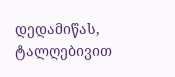დედამიწას,
ტალღებივით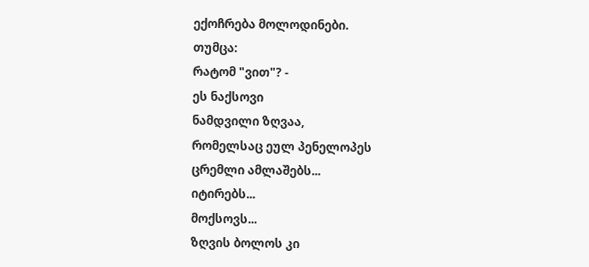ექოჩრება მოლოდინები.
თუმცა:
რატომ "ვით"? -
ეს ნაქსოვი
ნამდვილი ზღვაა,
რომელსაც ეულ პენელოპეს
ცრემლი ამლაშებს...
იტირებს...
მოქსოვს...
ზღვის ბოლოს კი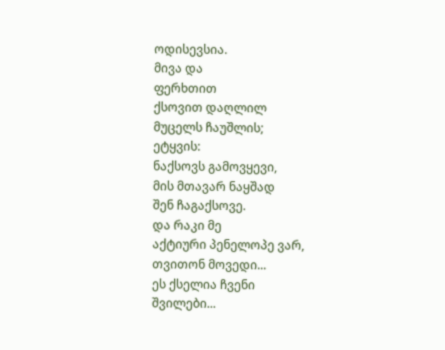ოდისევსია.
მივა და
ფერხთით
ქსოვით დაღლილ
მუცელს ჩაუშლის;
ეტყვის:
ნაქსოვს გამოვყევი,
მის მთავარ ნაყშად
შენ ჩაგაქსოვე.
და რაკი მე
აქტიური პენელოპე ვარ,
თვითონ მოვედი...
ეს ქსელია ჩვენი
შვილები...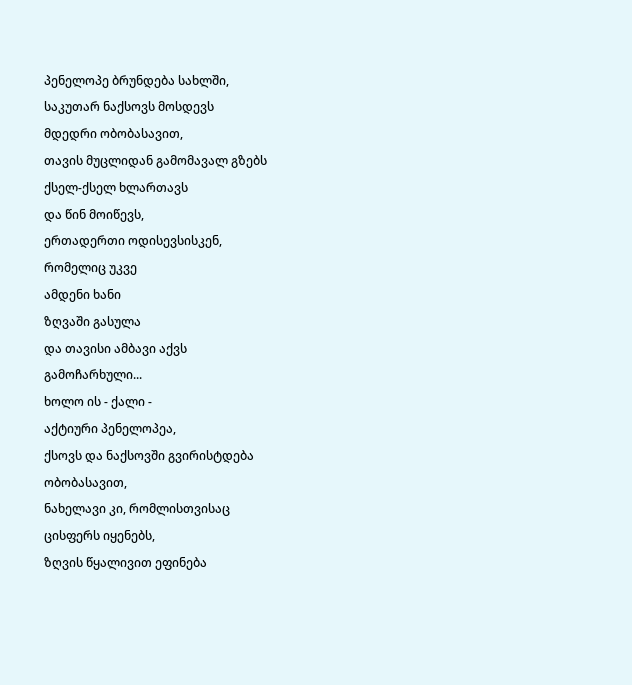პენელოპე ბრუნდება სახლში,
საკუთარ ნაქსოვს მოსდევს
მდედრი ობობასავით,
თავის მუცლიდან გამომავალ გზებს
ქსელ-ქსელ ხლართავს
და წინ მოიწევს,
ერთადერთი ოდისევსისკენ,
რომელიც უკვე
ამდენი ხანი
ზღვაში გასულა
და თავისი ამბავი აქვს
გამოჩარხული...
ხოლო ის - ქალი -
აქტიური პენელოპეა,
ქსოვს და ნაქსოვში გვირისტდება
ობობასავით,
ნახელავი კი, რომლისთვისაც
ცისფერს იყენებს,
ზღვის წყალივით ეფინება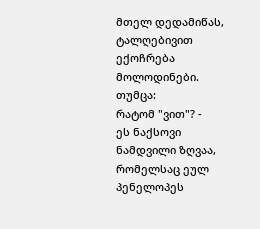მთელ დედამიწას,
ტალღებივით ექოჩრება მოლოდინები.
თუმცა:
რატომ "ვით"? -
ეს ნაქსოვი
ნამდვილი ზღვაა,
რომელსაც ეულ პენელოპეს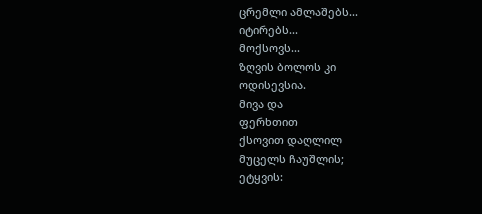ცრემლი ამლაშებს...
იტირებს...
მოქსოვს...
ზღვის ბოლოს კი
ოდისევსია.
მივა და
ფერხთით
ქსოვით დაღლილ
მუცელს ჩაუშლის;
ეტყვის: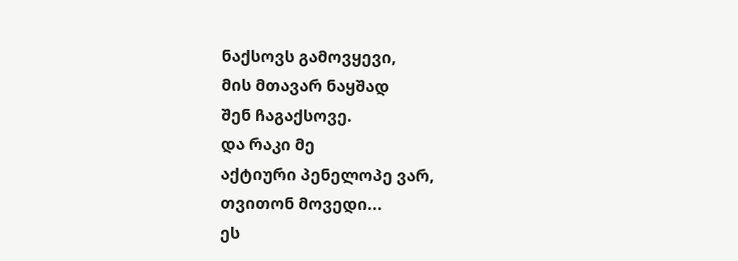ნაქსოვს გამოვყევი,
მის მთავარ ნაყშად
შენ ჩაგაქსოვე.
და რაკი მე
აქტიური პენელოპე ვარ,
თვითონ მოვედი...
ეს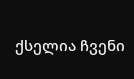ქსელია ჩვენი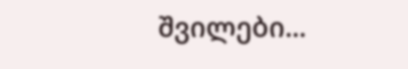შვილები...